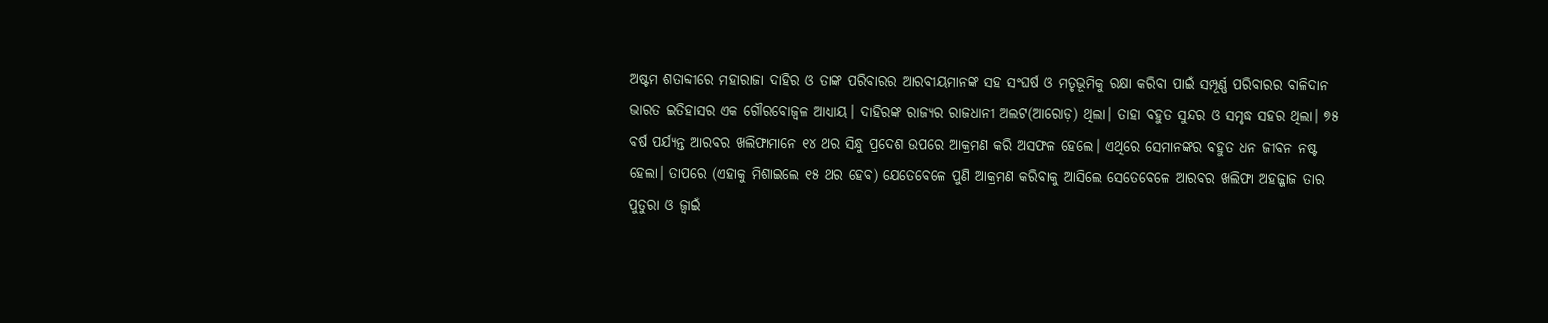ଅଷ୍ଟମ ଶତାବ୍ଦୀରେ ମହାରାଜା ଦାହିର ଓ ତାଙ୍କ ପରିବାରର ଆରବୀୟମାନଙ୍କ ସହ ସଂଘର୍ଷ ଓ ମତୃଭୂମିକୁ ରକ୍ଷା କରିବା ପାଇଁ ସମ୍ପୂର୍ଣ୍ଣ ପରିବାରର ବାଳିଦାନ ଭାରତ ଇତିହାସର ଏକ ଗୌରବୋଜ୍ଵଳ ଆଧ୍ୟାୟ। ଦାହିରଙ୍କ ରାଜ୍ୟର ରାଜଧାନୀ ଅଲଟ(ଆରୋଡ଼) ଥିଲା। ତାହା ବହୁତ ସୁନ୍ଦର ଓ ସମୃଦ୍ଧ ସହର ଥିଲା। ୭୫ ବର୍ଷ ପର୍ଯ୍ୟନ୍ତ ଆରବର ଖଲିଫାମାନେ ୧୪ ଥର ସିନ୍ଧୁ ପ୍ରଦେଶ ଉପରେ ଆକ୍ରମଣ କରି ଅସଫଳ ହେଲେ। ଏଥିରେ ସେମାନଙ୍କର ବହୁତ ଧନ ଜୀବନ ନଷ୍ଟ ହେଲା। ତାପରେ (ଏହାକୁ ମିଶାଇଲେ ୧୫ ଥର ହେବ) ଯେତେବେଳେ ପୁଣି ଆକ୍ରମଣ କରିବାକୁ ଆସିଲେ ସେତେବେଳେ ଆରବର ଖଲିଫା ଅହଜ୍ଜାଜ ତାର ପୁତୁରା ଓ ଜ୍ୱାଇଁ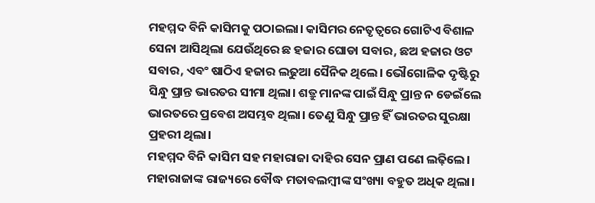ମହମ୍ମଦ ବିନି କାସିମକୁ ପଠାଇଲା। କାସିମର ନେତୃତ୍ୱରେ ଗୋଟିଏ ବିଶାଳ ସେନା ଆସିଥିଲା ଯେଉଁଥିରେ ଛ ହଜାର ଘୋଡା ସବାର, ଛଅ ହଜାର ଓଟ ସବାର, ଏବଂ ଷାଠିଏ ହଜାର ଲଢୁଆ ସୈନିକ ଥିଲେ। ଭୌଗୋଳିକ ଦୃଷ୍ଟିରୁ ସିନ୍ଧୁ ପ୍ରାନ୍ତ ଭାରତର ସୀମା ଥିଲା। ଶତ୍ରୁ ମାନଙ୍କ ପାଇଁ ସିନ୍ଧୁ ପ୍ରାନ୍ତ ନ ଡେଇଁଲେ ଭାରତରେ ପ୍ରବେଶ ଅସମ୍ଭବ ଥିଲା। ତେଣୁ ସିନ୍ଧୁ ପ୍ରାନ୍ତ ହିଁ ଭାରତର ସୁରକ୍ଷା ପ୍ରହରୀ ଥିଲା।
ମହମ୍ମଦ ବିନି କାସିମ ସହ ମହାରାଜା ଦାହିର ସେନ ପ୍ରାଣ ପଣେ ଲଢ଼ିଲେ। ମହାରାଜାଙ୍କ ରାଜ୍ୟରେ ବୌଦ୍ଧ ମତାବଲମ୍ବୀଙ୍କ ସଂଖ୍ୟା ବହୁତ ଅଧିକ ଥିଲା।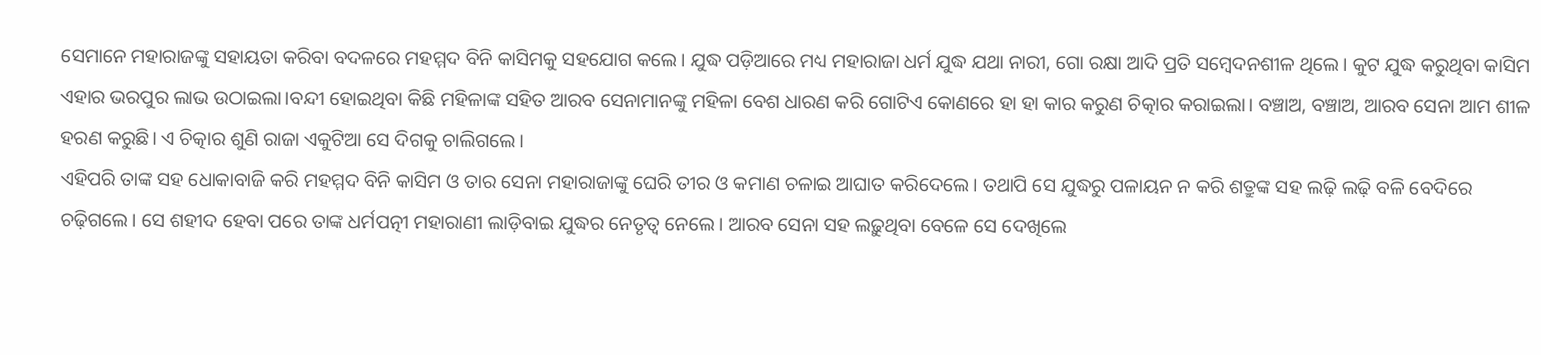ସେମାନେ ମହାରାଜଙ୍କୁ ସହାୟତା କରିବା ବଦଳରେ ମହମ୍ମଦ ବିନି କାସିମକୁ ସହଯୋଗ କଲେ। ଯୁଦ୍ଧ ପଡ଼ିଆରେ ମଧ୍ୟ ମହାରାଜା ଧର୍ମ ଯୁଦ୍ଧ ଯଥା ନାରୀ, ଗୋ ରକ୍ଷା ଆଦି ପ୍ରତି ସମ୍ବେଦନଶୀଳ ଥିଲେ। କୁଟ ଯୁଦ୍ଧ କରୁଥିବା କାସିମ ଏହାର ଭରପୁର ଲାଭ ଉଠାଇଲା।ବନ୍ଦୀ ହୋଇଥିବା କିଛି ମହିଳାଙ୍କ ସହିତ ଆରବ ସେନାମାନଙ୍କୁ ମହିଳା ବେଶ ଧାରଣ କରି ଗୋଟିଏ କୋଣରେ ହା ହା କାର କରୁଣ ଚିତ୍କାର କରାଇଲା। ବଞ୍ଚାଅ, ବଞ୍ଚାଅ, ଆରବ ସେନା ଆମ ଶୀଳ ହରଣ କରୁଛି। ଏ ଚିତ୍କାର ଶୁଣି ରାଜା ଏକୁଟିଆ ସେ ଦିଗକୁ ଚାଲିଗଲେ।
ଏହିପରି ତାଙ୍କ ସହ ଧୋକାବାଜି କରି ମହମ୍ମଦ ବିନି କାସିମ ଓ ତାର ସେନା ମହାରାଜାଙ୍କୁ ଘେରି ତୀର ଓ କମାଣ ଚଳାଇ ଆଘାତ କରିଦେଲେ। ତଥାପି ସେ ଯୁଦ୍ଧରୁ ପଳାୟନ ନ କରି ଶତ୍ରୁଙ୍କ ସହ ଲଢ଼ି ଲଢ଼ି ବଳି ବେଦିରେ ଚଢ଼ିଗଲେ। ସେ ଶହୀଦ ହେବା ପରେ ତାଙ୍କ ଧର୍ମପତ୍ନୀ ମହାରାଣୀ ଲାଡ଼ିବାଇ ଯୁଦ୍ଧର ନେତୃତ୍ୱ ନେଲେ। ଆରବ ସେନା ସହ ଲଢ଼ୁଥିବା ବେଳେ ସେ ଦେଖିଲେ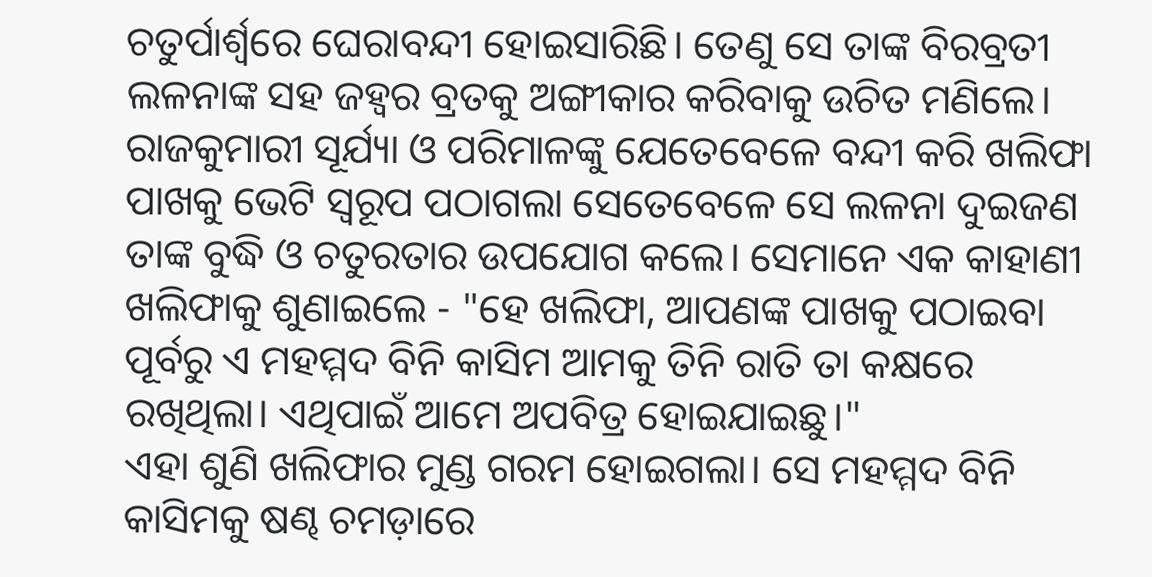ଚତୁର୍ପାର୍ଶ୍ୱରେ ଘେରାବନ୍ଦୀ ହୋଇସାରିଛି। ତେଣୁ ସେ ତାଙ୍କ ବିରବ୍ରତୀ ଲଳନାଙ୍କ ସହ ଜହ୍ୱର ବ୍ରତକୁ ଅଙ୍ଗୀକାର କରିବାକୁ ଉଚିତ ମଣିଲେ। ରାଜକୁମାରୀ ସୂର୍ଯ୍ୟା ଓ ପରିମାଳଙ୍କୁ ଯେତେବେଳେ ବନ୍ଦୀ କରି ଖଲିଫା ପାଖକୁ ଭେଟି ସ୍ୱରୂପ ପଠାଗଲା ସେତେବେଳେ ସେ ଲଳନା ଦୁଇଜଣ ତାଙ୍କ ବୁଦ୍ଧି ଓ ଚତୁରତାର ଉପଯୋଗ କଲେ। ସେମାନେ ଏକ କାହାଣୀ ଖଲିଫାକୁ ଶୁଣାଇଲେ - "ହେ ଖଲିଫା, ଆପଣଙ୍କ ପାଖକୁ ପଠାଇବା ପୂର୍ବରୁ ଏ ମହମ୍ମଦ ବିନି କାସିମ ଆମକୁ ତିନି ରାତି ତା କକ୍ଷରେ ରଖିଥିଲା। ଏଥିପାଇଁ ଆମେ ଅପବିତ୍ର ହୋଇଯାଇଛୁ।"
ଏହା ଶୁଣି ଖଲିଫାର ମୁଣ୍ଡ ଗରମ ହୋଇଗଲା। ସେ ମହମ୍ମଦ ବିନି କାସିମକୁ ଷଣ୍ଢ ଚମଡ଼ାରେ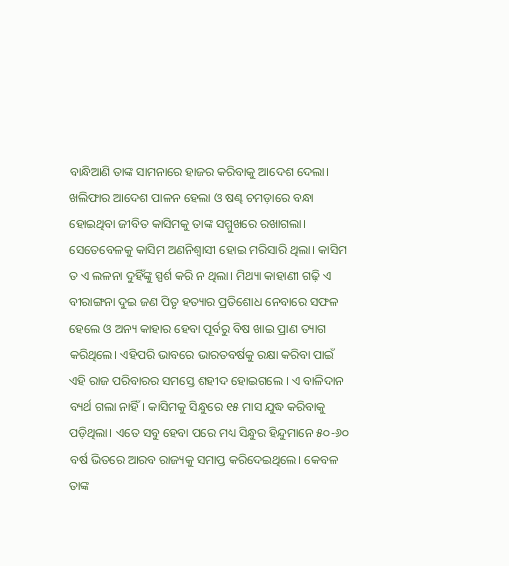ବାନ୍ଧିଆଣି ତାଙ୍କ ସାମନାରେ ହାଜର କରିବାକୁ ଆଦେଶ ଦେଲା। ଖଲିଫାର ଆଦେଶ ପାଳନ ହେଲା ଓ ଷଣ୍ଢ ଚମଡ଼ାରେ ବନ୍ଧା ହୋଇଥିବା ଜୀବିତ କାସିମକୁ ତାଙ୍କ ସମ୍ମୁଖରେ ରଖାଗଲା। ସେତେବେଳକୁ କାସିମ ଅଣନିଶ୍ୱାସୀ ହୋଇ ମରିସାରି ଥିଲା। କାସିମ ତ ଏ ଲଳନା ଦୁହିଁଙ୍କୁ ସ୍ପର୍ଶ କରି ନ ଥିଲା। ମିଥ୍ୟା କାହାଣୀ ଗଢ଼ି ଏ ବୀରାଙ୍ଗନା ଦୁଇ ଜଣ ପିତୃ ହତ୍ୟାର ପ୍ରତିଶୋଧ ନେବାରେ ସଫଳ ହେଲେ ଓ ଅନ୍ୟ କାହାର ହେବା ପୂର୍ବରୁ ବିଷ ଖାଇ ପ୍ରାଣ ତ୍ୟାଗ କରିଥିଲେ। ଏହିପରି ଭାବରେ ଭାରତବର୍ଷକୁ ରକ୍ଷା କରିବା ପାଇଁ ଏହି ରାଜ ପରିବାରର ସମସ୍ତେ ଶହୀଦ ହୋଇଗଲେ । ଏ ବାଳିଦାନ ବ୍ୟର୍ଥ ଗଲା ନାହିଁ। କାସିମକୁ ସିନ୍ଧୁରେ ୧୫ ମାସ ଯୁଦ୍ଧ କରିବାକୁ ପଡ଼ିଥିଲା। ଏତେ ସବୁ ହେବା ପରେ ମଧ୍ୟ ସିନ୍ଧୁର ହିନ୍ଦୁମାନେ ୫୦-୬୦ ବର୍ଷ ଭିତରେ ଆରବ ରାଜ୍ୟକୁ ସମାପ୍ତ କରିଦେଇଥିଲେ। କେବଳ ତାଙ୍କ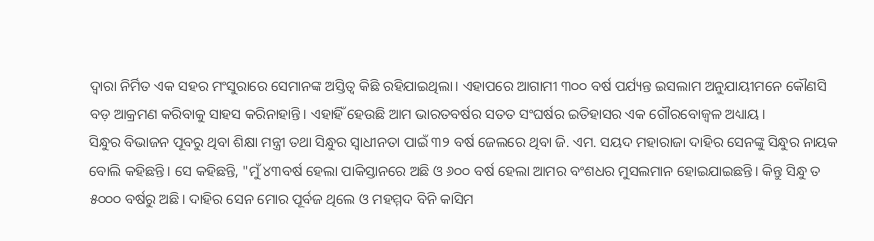ଦ୍ୱାରା ନିର୍ମିତ ଏକ ସହର ମଂସୁରାରେ ସେମାନଙ୍କ ଅସ୍ତିତ୍ବ କିଛି ରହିଯାଇଥିଲା। ଏହାପରେ ଆଗାମୀ ୩୦୦ ବର୍ଷ ପର୍ଯ୍ୟନ୍ତ ଇସଲାମ ଅନୁଯାୟୀମନେ କୌଣସି ବଡ଼ ଆକ୍ରମଣ କରିବାକୁ ସାହସ କରିନାହାନ୍ତି। ଏହାହିଁ ହେଉଛି ଆମ ଭାରତବର୍ଷର ସତତ ସଂଘର୍ଷର ଇତିହାସର ଏକ ଗୌରବୋଜ୍ଵଳ ଅଧ୍ୟାୟ।
ସିନ୍ଧୁର ବିଭାଜନ ପୂବରୁ ଥିବା ଶିକ୍ଷା ମନ୍ତ୍ରୀ ତଥା ସିନ୍ଧୁର ସ୍ୱାଧୀନତା ପାଇଁ ୩୨ ବର୍ଷ ଜେଲରେ ଥିବା ଜି. ଏମ. ସୟଦ ମହାରାଜା ଦାହିର ସେନଙ୍କୁ ସିନ୍ଧୁର ନାୟକ ବୋଲି କହିଛନ୍ତି। ସେ କହିଛନ୍ତି, "ମୁଁ ୪୩ବର୍ଷ ହେଲା ପାକିସ୍ତାନରେ ଅଛି ଓ ୬୦୦ ବର୍ଷ ହେଲା ଆମର ବଂଶଧର ମୁସଲମାନ ହୋଇଯାଇଛନ୍ତି। କିନ୍ତୁ ସିନ୍ଧୁ ତ ୫୦୦୦ ବର୍ଷରୁ ଅଛି। ଦାହିର ସେନ ମୋର ପୂର୍ବଜ ଥିଲେ ଓ ମହମ୍ମଦ ବିନି କାସିମ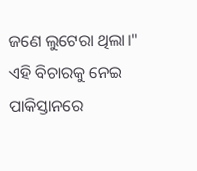ଜଣେ ଲୁଟେରା ଥିଲା।"
ଏହି ବିଚାରକୁ ନେଇ ପାକିସ୍ତାନରେ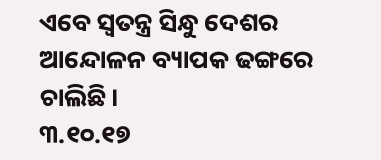ଏବେ ସ୍ୱତନ୍ତ୍ର ସିନ୍ଧୁ ଦେଶର ଆନ୍ଦୋଳନ ବ୍ୟାପକ ଢଙ୍ଗରେ ଚାଲିଛି।
୩.୧୦.୧୭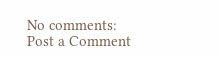No comments:
Post a Comment